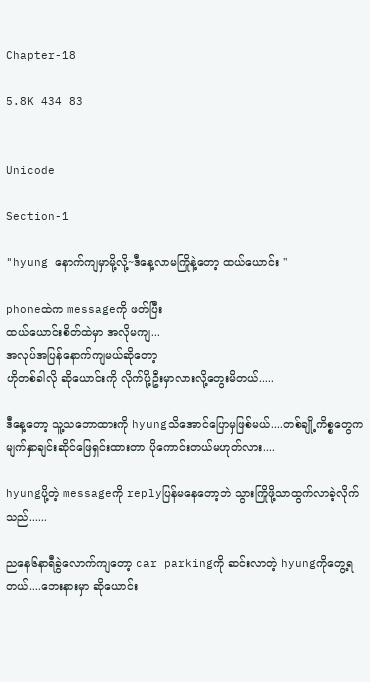Chapter-18

5.8K 434 83


Unicode

Section-1

"hyung နောက်ကျမှာမို့လို့~ဒီနေ့လာမကြိုနဲ့တော့ ထယ်ယောင်း "

phoneထဲက messageကို ဖတ်ပြီး
ထယ်ယောင်းစိတ်ထဲမှာ အလိုမကျ...
အလုပ်အပြန်နောက်ကျမယ်ဆိုတော့
ဟိုတစ်ခါလို ဆိုယောင်းကို လိုက်ပို့ဦးမှာလားလို့တွေးမိတယ်.....

ဒီနေ့တော့ သူ့သဘောထားကို hyungသိအောင်ပြောမှဖြစ်မယ်....တစ်ချို့ကိစ္စတွေက မျက်နှာချင်းဆိုင်ဖြေရှင်းထားတာ ပိုကောင်းတယ်မဟုတ်လား....

hyungပို့တဲ့ messageကို replyပြန်မနေတော့ဘဲ သွားကြိုဖို့သာထွက်လာခဲ့လိုက်သည်......

ညနေ၆နာရီခွဲလောက်ကျတော့ car parkingကို ဆင်းလာတဲ့ hyungကိုတွေ့ရတယ်....ဘေးနားမှာ ဆိုယောင်း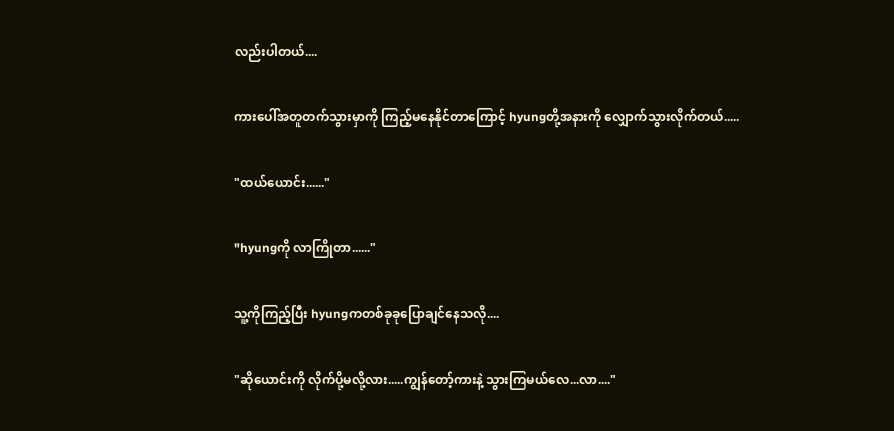လည်းပါတယ်....

ကားပေါ်အတူတက်သွားမှာကို ကြည့်မနေနိုင်တာကြောင့် hyungတို့အနားကို လျှောက်သွားလိုက်တယ်.....

"ထယ်ယောင်း......"

"hyungကို လာကြိုတာ......"

သူ့ကိုကြည့်ပြီး hyungကတစ်ခုခုပြောချင်နေသလို....

"ဆိုယောင်းကို လိုက်ပို့မလို့လား.....ကျွန်တော့်ကားနဲ့ သွားကြမယ်လေ...လာ...."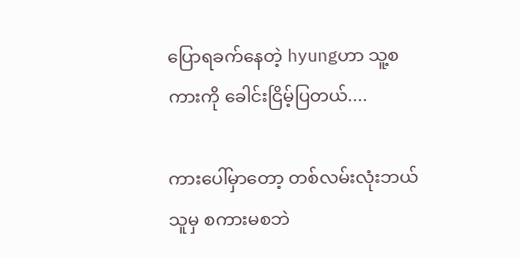ပြောရခက်နေတဲ့ hyungဟာ သူ့စကားကို ခေါင်းငြိမ့်ပြတယ်....

ကားပေါ်မှာတော့ တစ်လမ်းလုံးဘယ်သူမှ စကားမစဘဲ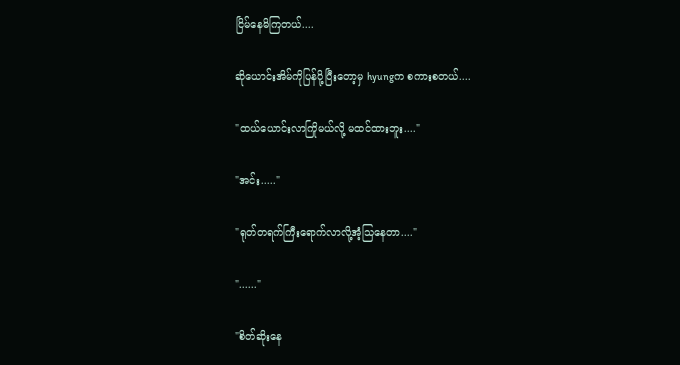ငြိမ်နေမိကြတယ်....

ဆိုယောင်းအိမ်ကိုပြန်ပို့ပြီးတော့မှ hyungက စကားစတယ်....

"ထယ်ယောင်းလာကြိုမယ်လို့ မထင်ထားဘူး...."

"အင်း....."

"ရုတ်တရက်ကြီးရောက်လာလို့အံ့သြနေတာ...."

"......"

"စိတ်ဆိုးနေ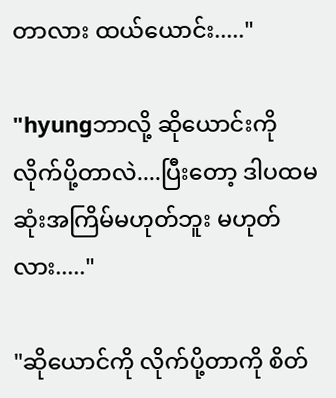တာလား ထယ်ယောင်း....."

"hyungဘာလို့ ဆိုယောင်းကို လိုက်ပို့တာလဲ....ပြီးတော့ ဒါပထမဆုံးအကြိမ်မဟုတ်ဘူး မဟုတ်လား....."

"ဆိုယောင်ကို လိုက်ပို့တာကို စိတ်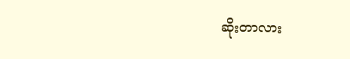ဆိုးတာလား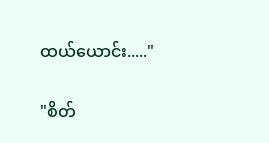ထယ်ယောင်း....."

"စိတ်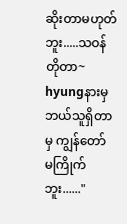ဆိုးတာမဟုတ်ဘူး.....သဝန်တိုတာ~ hyungနားမှ ဘယ်သူရှိတာမှ ကျွန်တော်
မကြိုက်ဘူး......"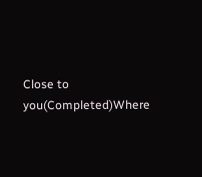Close to you(Completed)Where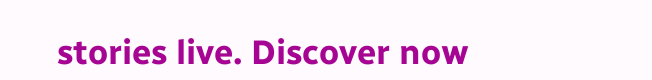stories live. Discover now